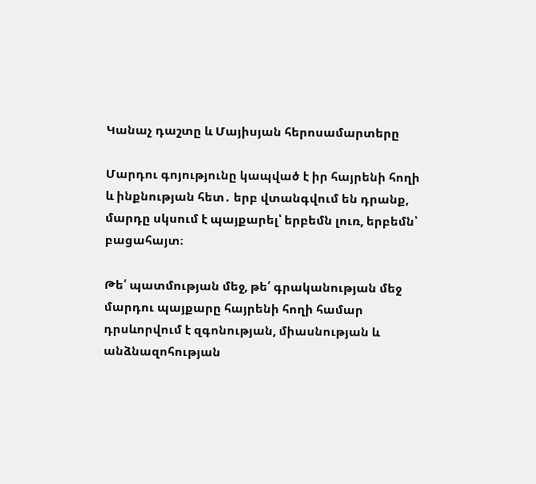Կանաչ դաշտը և Մայիսյան հերոսամարտերը

Մարդու գոյությունը կապված է իր հայրենի հողի և ինքնության հետ․ երբ վտանգվում են դրանք, մարդը սկսում է պայքարել՝ երբեմն լուռ, երբեմն՝ բացահայտ։

Թե՛ պատմության մեջ, թե՛ գրականության մեջ մարդու պայքարը հայրենի հողի համար դրսևորվում է զգոնության, միասնության և անձնազոհության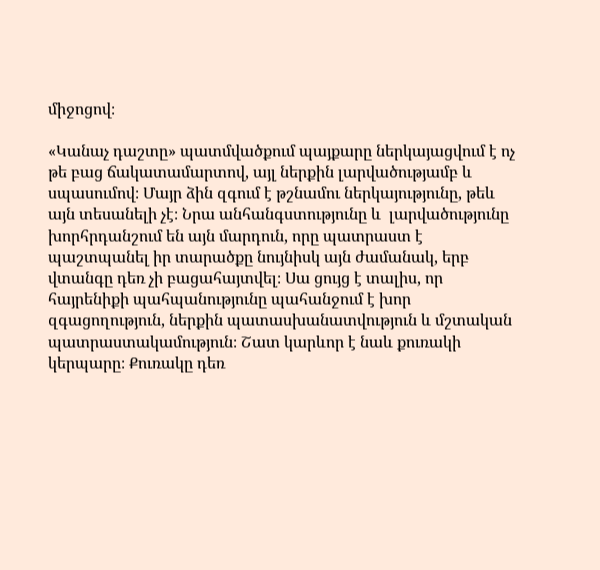միջոցով։

«Կանաչ դաշտը» պատմվածքում պայքարը ներկայացվում է ոչ թե բաց ճակատամարտով, այլ ներքին լարվածությամբ և սպասումով։ Մայր ձին զգում է թշնամու ներկայությունը, թեև այն տեսանելի չէ։ Նրա անհանգստությունը և  լարվածությունը խորհրդանշում են այն մարդուն, որը պատրաստ է պաշտպանել իր տարածքը նույնիսկ այն ժամանակ, երբ վտանգը դեռ չի բացահայտվել։ Սա ցույց է տալիս, որ հայրենիքի պահպանությունը պահանջում է խոր զգացողություն, ներքին պատասխանատվություն և մշտական պատրաստակամություն։ Շատ կարևոր է նաև քուռակի կերպարը։ Քուռակը դեռ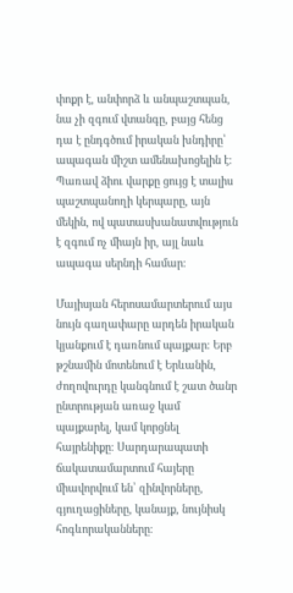փոքր է, անփորձ և անպաշտպան, նա չի զգում վտանգը, բայց հենց դա է ընդգծում իրական խնդիրը՝ ապագան միշտ ամենախոցելին է։ Պառավ ձիու վարքը ցույց է տալիս պաշտպանողի կերպարը, այն մեկին, ով պատասխանատվություն է զգում ոչ միայն իր, այլ նաև ապագա սերնդի համար։

Մայիսյան հերոսամարտերում այս նույն գաղափարը արդեն իրական կյանքում է դառնում պայքար։ Երբ թշնամին մոտենում է Երևանին, ժողովուրդը կանգնում է շատ ծանր ընտրության առաջ կամ պայքարել, կամ կորցնել հայրենիքը։ Սարդարապատի ճակատամարտում հայերը միավորվում են՝ զինվորները, գյուղացիները, կանայք, նույնիսկ հոգևորականները։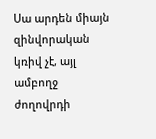Սա արդեն միայն զինվորական կռիվ չէ, այլ ամբողջ ժողովրդի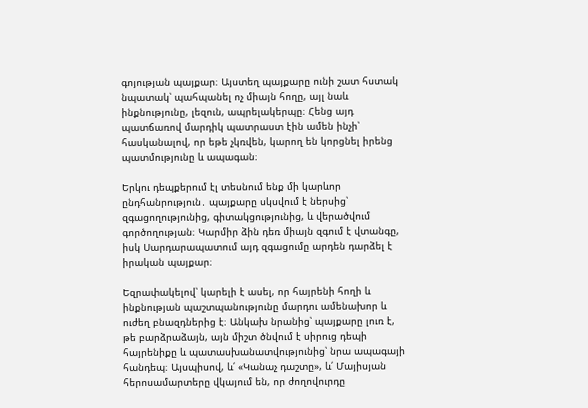գոյության պայքար։ Այստեղ պայքարը ունի շատ հստակ նպատակ՝ պահպանել ոչ միայն հողը, այլ նաև ինքնությունը, լեզուն, ապրելակերպը։ Հենց այդ պատճառով մարդիկ պատրաստ էին ամեն ինչի՝ հասկանալով, որ եթե չկռվեն, կարող են կորցնել իրենց պատմությունը և ապագան։

Երկու դեպքերում էլ տեսնում ենք մի կարևոր ընդհանրություն․ պայքարը սկսվում է ներսից՝ զգացողությունից, գիտակցությունից, և վերածվում գործողության։ Կարմիր ձին դեռ միայն զգում է վտանգը, իսկ Սարդարապատում այդ զգացումը արդեն դարձել է իրական պայքար։

Եզրափակելով՝ կարելի է ասել, որ հայրենի հողի և ինքնության պաշտպանությունը մարդու ամենախոր և ուժեղ բնազդներից է։ Անկախ նրանից՝ պայքարը լուռ է, թե բարձրաձայն, այն միշտ ծնվում է սիրուց դեպի հայրենիքը և պատասխանատվությունից՝ նրա ապագայի հանդեպ։ Այսպիսով, և՛ «Կանաչ դաշտը», և՛ Մայիսյան հերոսամարտերը վկայում են, որ ժողովուրդը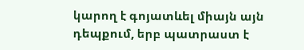կարող է գոյատևել միայն այն դեպքում, երբ պատրաստ է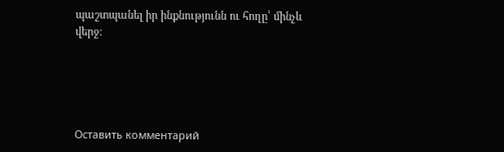պաշտպանել իր ինքնությունն ու հողը՝ մինչև վերջ։





Оставить комментарий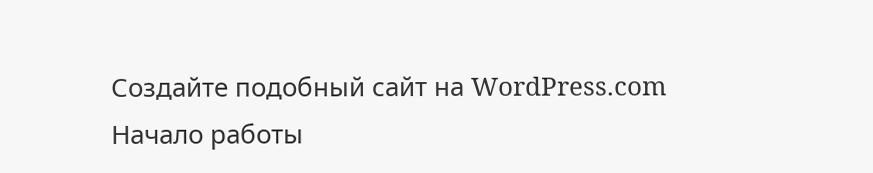Создайте подобный сайт на WordPress.com
Начало работы